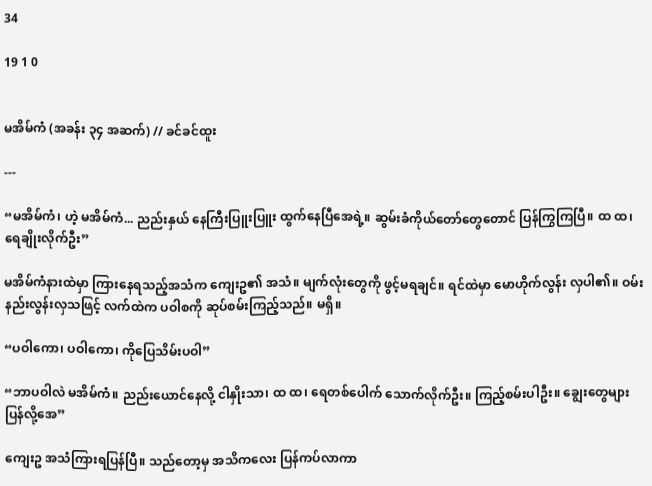34

19 1 0


မအိမ်ကံ (အခန်း ၃၄ အဆက်) // ခင်ခင်ထူး

---

“မအိမ်ကံ၊ ဟဲ့ မအိမ်ကံ... ညည်းနှယ် နေကြီးပြူးပြူး ထွက်နေပြီအေရဲ့။ ဆွမ်းခံကိုယ်တော်တွေတောင် ပြန်ကြွကြပြီ။ ထ ထ၊ ရေချိုးလိုက်ဦး”

မအိမ်ကံနားထဲမှာ ကြားနေရသည့်အသံက ကျေးဥ၏ အသံ။ မျက်လုံးတွေကို ဖွင့်မရချင်။ ရင်ထဲမှာ မောဟိုက်လွန်း လှပါ၏။ ဝမ်းနည်းလွန်းလှသဖြင့် လက်ထဲက ပဝါစကို ဆုပ်စမ်းကြည့်သည်။ မရှိ။

“ပဝါကော၊ ပဝါကော၊ ကိုပြေသိမ်းပဝါ”

“ဘာပဝါလဲ မအိမ်ကံ။ ညည်းယောင်နေလို့ ငါနှိုးသာ၊ ထ ထ၊ ရေတစ်ပေါက် သောက်လိုက်ဦး။ ကြည့်စမ်းပါဦး။ ချွေးတွေများ ပြန်လို့အေ”

ကျေးဥ အသံကြားရပြန်ပြီ။ သည်တော့မှ အသိကလေး ပြန်ကပ်လာကာ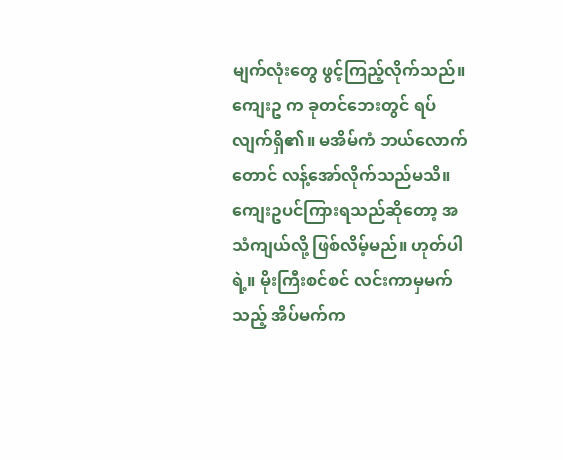မျက်လုံးတွေ ဖွင့်ကြည့်လိုက်သည်။ ကျေးဥ က ခုတင်ဘေးတွင် ရပ်လျက်ရှိ၏။ မအိမ်ကံ ဘယ်လောက်တောင် လန့်အော်လိုက်သည်မသိ။ ကျေးဥပင်ကြားရသည်ဆိုတော့ အသံကျယ်လို့ ဖြစ်လိမ့်မည်။ ဟုတ်ပါရဲ့။ မိုးကြီးစင်စင် လင်းကာမှမက်သည့် အိပ်မက်က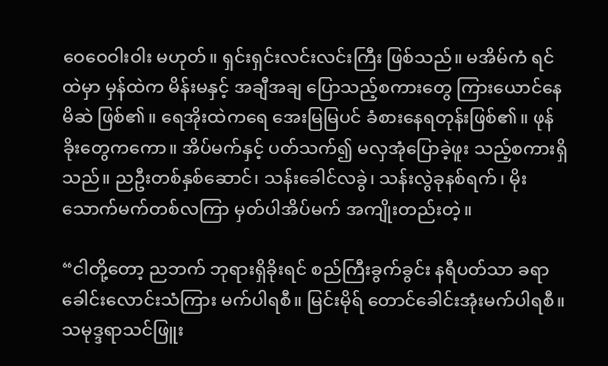ဝေဝေဝါးဝါး မဟုတ်။ ရှင်းရှင်းလင်းလင်းကြီး ဖြစ်သည်။ မအိမ်ကံ ရင်ထဲမှာ မှန်ထဲက မိန်းမနှင့် အချီအချ ပြောသည့်စကားတွေ ကြားယောင်နေမိဆဲ ဖြစ်၏။ ရေအိုးထဲကရေ အေးမြမြပင် ခံစားနေရတုန်းဖြစ်၏။ ဖုန်ခိုးတွေကကော။ အိပ်မက်နှင့် ပတ်သက်၍ မလှအုံပြောခဲ့ဖူး သည့်စကားရှိသည်။ ညဦးတစ်နှစ်ဆောင်၊ သန်းခေါင်လခွဲ၊ သန်းလွဲခုနစ်ရက်၊ မိုးသောက်မက်တစ်လကြာ မှတ်ပါအိပ်မက် အကျိုးတည်းတဲ့။

“ငါတို့တော့ ညဘက် ဘုရားရှိခိုးရင် စည်ကြီးခွက်ခွင်း နရီပတ်သာ ခရာခေါင်းလောင်းသံကြား မက်ပါရစီ။ မြင်းမိုရ် တောင်ခေါင်းအုံးမက်ပါရစီ။ သမုဒ္ဒရာသင်ဖြူး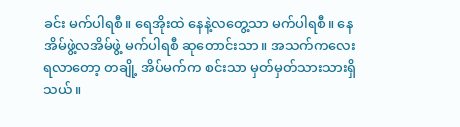ခင်း မက်ပါရစီ။ ရေအိုးထဲ နေနဲ့လတွေ့သာ မက်ပါရစီ။ နေအိမ်ဖွဲ့လအိမ်ဖွဲ့ မက်ပါရစီ ဆုတောင်းသာ။ အသက်ကလေး ရလာတော့ တချို့ အိပ်မက်က စင်းသာ မှတ်မှတ်သားသားရှိသယ်။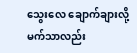သွေးလေ ချောက်ချားလို့ မက်သာလည်း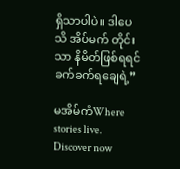ရှိသာပါပဲ။ ဒါပေသိ အိပ်မက် တိုင်းသာ နိမိတ်ဖြစ်ရရင် ခက်ခက်ရချေရဲ့”

မအိမ်ကံWhere stories live. Discover now